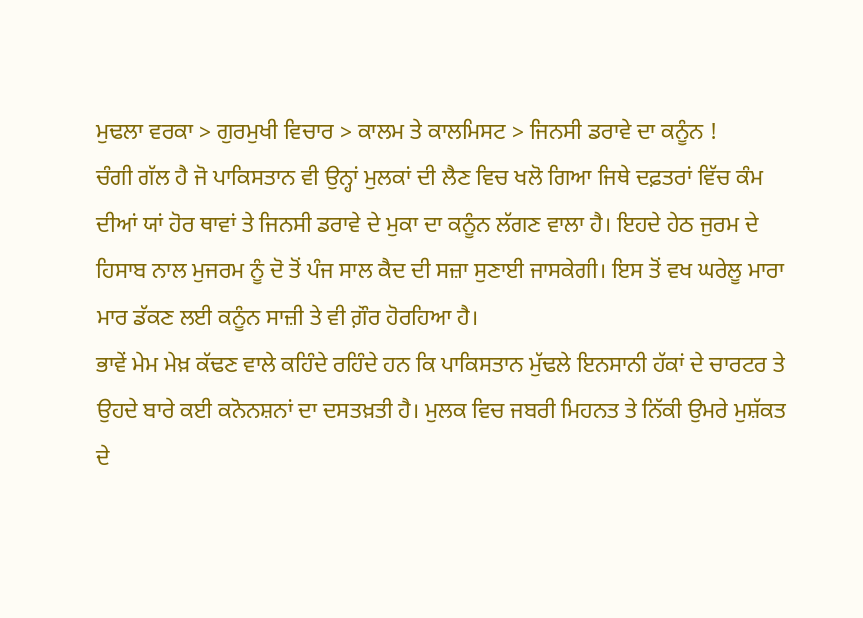ਮੁਢਲਾ ਵਰਕਾ > ਗੁਰਮੁਖੀ ਵਿਚਾਰ > ਕਾਲਮ ਤੇ ਕਾਲਮਿਸਟ > ਜਿਨਸੀ ਡਰਾਵੇ ਦਾ ਕਨੂੰਨ !
ਚੰਗੀ ਗੱਲ ਹੈ ਜੋ ਪਾਕਿਸਤਾਨ ਵੀ ਉਨ੍ਹਾਂ ਮੁਲਕਾਂ ਦੀ ਲੈਣ ਵਿਚ ਖਲੋ ਗਿਆ ਜਿਥੇ ਦਫ਼ਤਰਾਂ ਵਿੱਚ ਕੰਮ ਦੀਆਂ ਯਾਂ ਹੋਰ ਥਾਵਾਂ ਤੇ ਜਿਨਸੀ ਡਰਾਵੇ ਦੇ ਮੁਕਾ ਦਾ ਕਨੂੰਨ ਲੱਗਣ ਵਾਲਾ ਹੈ। ਇਹਦੇ ਹੇਠ ਜੁਰਮ ਦੇ ਹਿਸਾਬ ਨਾਲ ਮੁਜਰਮ ਨੂੰ ਦੋ ਤੋਂ ਪੰਜ ਸਾਲ ਕੈਦ ਦੀ ਸਜ਼ਾ ਸੁਣਾਈ ਜਾਸਕੇਗੀ। ਇਸ ਤੋਂ ਵਖ ਘਰੇਲੂ ਮਾਰਾ ਮਾਰ ਡੱਕਣ ਲਈ ਕਨੂੰਨ ਸਾਜ਼ੀ ਤੇ ਵੀ ਗ਼ੌਰ ਹੋਰਹਿਆ ਹੈ।
ਭਾਵੇਂ ਮੇਮ ਮੇਖ਼ ਕੱਢਣ ਵਾਲੇ ਕਹਿੰਦੇ ਰਹਿੰਦੇ ਹਨ ਕਿ ਪਾਕਿਸਤਾਨ ਮੁੱਢਲੇ ਇਨਸਾਨੀ ਹੱਕਾਂ ਦੇ ਚਾਰਟਰ ਤੇ ਉਹਦੇ ਬਾਰੇ ਕਈ ਕਨੋਨਸ਼ਨਾਂ ਦਾ ਦਸਤਖ਼ਤੀ ਹੈ। ਮੁਲਕ ਵਿਚ ਜਬਰੀ ਮਿਹਨਤ ਤੇ ਨਿੱਕੀ ਉਮਰੇ ਮੁਸ਼ੱਕਤ ਦੇ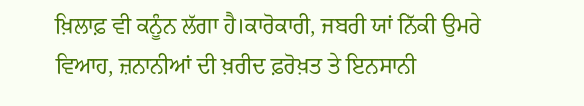ਖ਼ਿਲਾਫ਼ ਵੀ ਕਨੂੰਨ ਲੱਗਾ ਹੈ।ਕਾਰੋਕਾਰੀ, ਜਬਰੀ ਯਾਂ ਨਿੱਕੀ ਉਮਰੇ ਵਿਆਹ, ਜ਼ਨਾਨੀਆਂ ਦੀ ਖ਼ਰੀਦ ਫ਼ਰੋਖ਼ਤ ਤੇ ਇਨਸਾਨੀ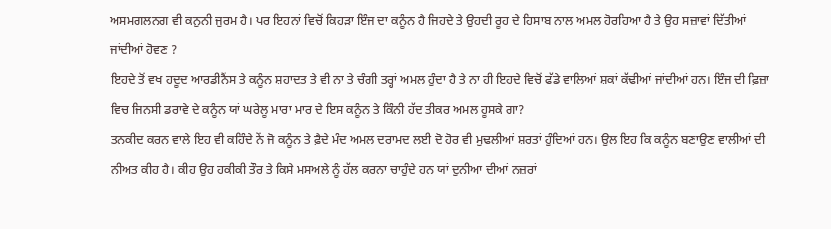ਅਸਮਗਲਨਗ ਵੀ ਕਨੁਨੀ ਜੁਰਮ ਹੈ। ਪਰ ਇਹਨਾਂ ਵਿਚੋਂ ਕਿਹੜਾ ਇੰਜ ਦਾ ਕਨੂੰਨ ਹੈ ਜਿਹਦੇ ਤੇ ਉਹਦੀ ਰੂਹ ਦੇ ਹਿਸਾਬ ਨਾਲ ਅਮਲ ਹੋਰਹਿਆ ਹੈ ਤੇ ਉਹ ਸਜ਼ਾਵਾਂ ਦਿੱਤੀਆਂ ਜਾਂਦੀਆਂ ਹੋਵਣ ?
ਇਹਦੇ ਤੋਂ ਵਖ ਹਦੂਦ ਆਰਡੀਨੈਂਸ ਤੇ ਕਨੂੰਨ ਸ਼ਹਾਦਤ ਤੇ ਵੀ ਨਾ ਤੇ ਚੰਗੀ ਤਰ੍ਹਾਂ ਅਮਲ ਹੁੰਦਾ ਹੈ ਤੇ ਨਾ ਹੀ ਇਹਦੇ ਵਿਚੋਂ ਫੱਡੇ ਵਾਲਿਆਂ ਸ਼ਕਾਂ ਕੱਢੀਆਂ ਜਾਂਦੀਆਂ ਹਨ। ਇੰਜ ਦੀ ਫ਼ਿਜ਼ਾ ਵਿਚ ਜਿਨਸੀ ਡਰਾਵੇ ਦੇ ਕਨੂੰਨ ਯਾਂ ਘਰੇਲੂ ਮਾਰਾ ਮਾਰ ਦੇ ਇਸ ਕਨੂੰਨ ਤੇ ਕਿੰਨੀ ਹੱਦ ਤੀਕਰ ਅਮਲ ਹੂਸਕੇ ਗਾ?
ਤਨਕੀਦ ਕਰਨ ਵਾਲੇ ਇਹ ਵੀ ਕਹਿੰਦੇ ਨੇਂ ਜੋ ਕਨੂੰਨ ਤੇ ਫ਼ੈਦੇ ਮੰਦ ਅਮਲ ਦਰਾਮਦ ਲਈ ਦੋ ਹੋਰ ਵੀ ਮੁਢਲੀਆਂ ਸ਼ਰਤਾਂ ਹੁੰਦਿਆਂ ਹਨ। ਉਲ ਇਹ ਕਿ ਕਨੂੰਨ ਬਣਾਉਣ ਵਾਲੀਆਂ ਦੀ ਨੀਅਤ ਕੀਹ ਹੈ। ਕੀਹ ਉਹ ਹਕੀਕੀ ਤੌਰ ਤੇ ਕਿਸੇ ਮਸਅਲੇ ਨੂੰ ਹੱਲ ਕਰਨਾ ਚਾਹੁੰਦੇ ਹਨ ਯਾਂ ਦੁਨੀਆ ਦੀਆਂ ਨਜ਼ਰਾਂ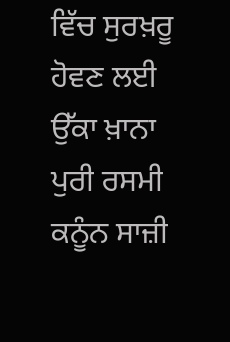ਵਿੱਚ ਸੁਰਖ਼ਰੂ ਹੋਵਣ ਲਈ ਉੱਕਾ ਖ਼ਾਨਾ ਪੁਰੀ ਰਸਮੀ ਕਨੂੰਨ ਸਾਜ਼ੀ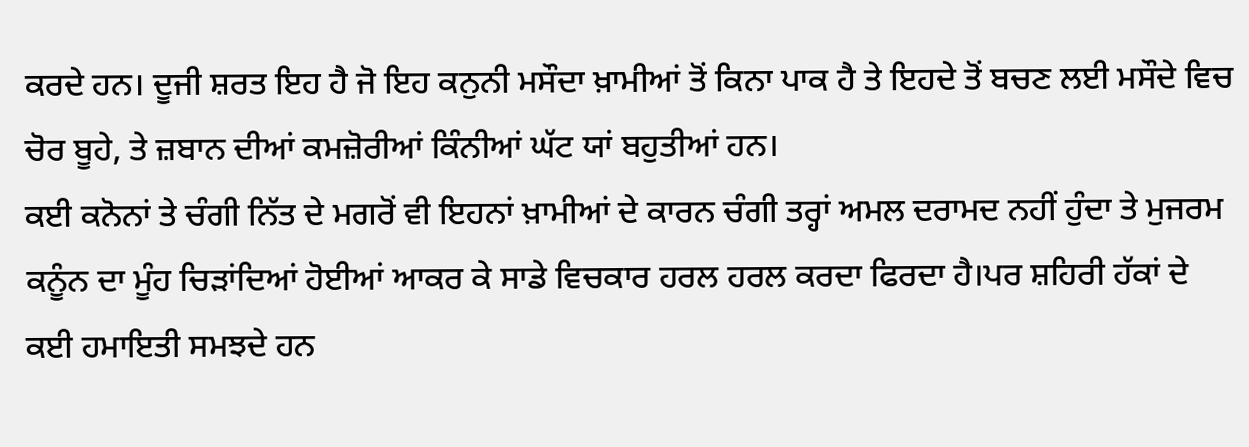ਕਰਦੇ ਹਨ। ਦੂਜੀ ਸ਼ਰਤ ਇਹ ਹੈ ਜੋ ਇਹ ਕਨੁਨੀ ਮਸੌਦਾ ਖ਼ਾਮੀਆਂ ਤੋਂ ਕਿਨਾ ਪਾਕ ਹੈ ਤੇ ਇਹਦੇ ਤੋਂ ਬਚਣ ਲਈ ਮਸੌਦੇ ਵਿਚ ਚੋਰ ਬੂਹੇ, ਤੇ ਜ਼ਬਾਨ ਦੀਆਂ ਕਮਜ਼ੋਰੀਆਂ ਕਿੰਨੀਆਂ ਘੱਟ ਯਾਂ ਬਹੁਤੀਆਂ ਹਨ।
ਕਈ ਕਨੋਨਾਂ ਤੇ ਚੰਗੀ ਨਿੱਤ ਦੇ ਮਗਰੋਂ ਵੀ ਇਹਨਾਂ ਖ਼ਾਮੀਆਂ ਦੇ ਕਾਰਨ ਚੰਗੀ ਤਰ੍ਹਾਂ ਅਮਲ ਦਰਾਮਦ ਨਹੀਂ ਹੁੰਦਾ ਤੇ ਮੁਜਰਮ ਕਨੂੰਨ ਦਾ ਮੂੰਹ ਚਿੜਾਂਦਿਆਂ ਹੋਈਆਂ ਆਕਰ ਕੇ ਸਾਡੇ ਵਿਚਕਾਰ ਹਰਲ ਹਰਲ ਕਰਦਾ ਫਿਰਦਾ ਹੈ।ਪਰ ਸ਼ਹਿਰੀ ਹੱਕਾਂ ਦੇ ਕਈ ਹਮਾਇਤੀ ਸਮਝਦੇ ਹਨ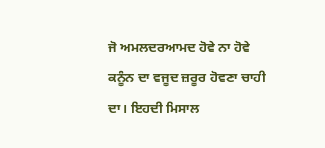ਜੋ ਅਮਲਦਰਆਮਦ ਹੋਵੇ ਨਾ ਹੋਵੇ ਕਨੂੰਨ ਦਾ ਵਜੂਦ ਜ਼ਰੂਰ ਹੋਵਣਾ ਚਾਹੀ ਦਾ। ਇਹਦੀ ਮਿਸਾਲ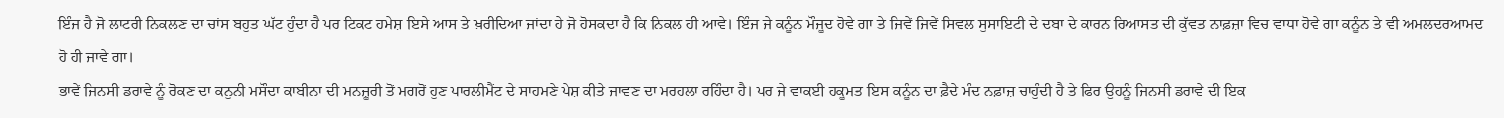ਇੰਜ ਹੈ ਜੋ ਲਾਟਰੀ ਨਿਕਲਣ ਦਾ ਚਾਂਸ ਬਹੁਤ ਘੱਟ ਹੁੰਦਾ ਹੈ ਪਰ ਟਿਕਟ ਹਮੇਸ਼ ਇਸੇ ਆਸ ਤੇ ਖ਼ਰੀਦਿਆ ਜਾਂਦਾ ਹੇ ਜੋ ਹੋਸਕਦਾ ਹੈ ਕਿ ਨਿਕਲ ਹੀ ਆਵੇ। ਇੰਜ ਜੇ ਕਨੂੰਨ ਮੌਜੂਦ ਹੋਵੇ ਗਾ ਤੇ ਜਿਵੇਂ ਜਿਵੇਂ ਸਿਵਲ ਸੁਸਾਇਟੀ ਦੇ ਦਬਾ ਦੇ ਕਾਰਨ ਰਿਆਸਤ ਦੀ ਕੁੱਵਤ ਨਾਫ਼ਜ਼ਾ ਵਿਚ ਵਾਧਾ ਹੋਵੇ ਗਾ ਕਨੂੰਨ ਤੇ ਵੀ ਅਮਲਦਰਆਮਦ ਹੋ ਹੀ ਜਾਵੇ ਗਾ।
ਭਾਵੇਂ ਜਿਨਸੀ ਡਰਾਵੇ ਨੂੰ ਰੋਕਣ ਦਾ ਕਨੁਨੀ ਮਸੌਦਾ ਕਾਬੀਨਾ ਦੀ ਮਨਜ਼ੂਰੀ ਤੋਂ ਮਗਰੋਂ ਹੁਣ ਪਾਰਲੀਮੈਂਟ ਦੇ ਸਾਹਮਣੇ ਪੇਸ਼ ਕੀਤੇ ਜਾਵਣ ਦਾ ਮਰਹਲਾ ਰਹਿੰਦਾ ਹੈ। ਪਰ ਜੇ ਵਾਕਈ ਹਕੂਮਤ ਇਸ ਕਨੂੰਨ ਦਾ ਫ਼ੈਦੇ ਮੰਦ ਨਫ਼ਾਜ਼ ਚਾਹੁੰਦੀ ਹੈ ਤੇ ਫਿਰ ਉਹਨੂੰ ਜਿਨਸੀ ਡਰਾਵੇ ਦੀ ਇਕ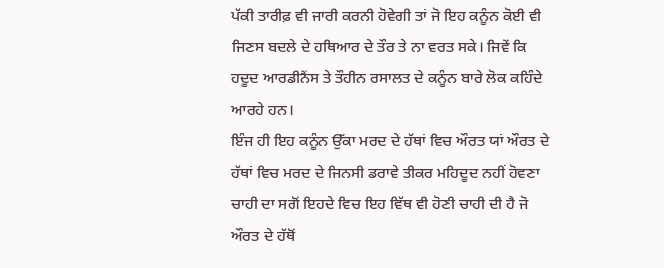ਪੱਕੀ ਤਾਰੀਫ਼ ਵੀ ਜਾਰੀ ਕਰਨੀ ਹੋਵੇਗੀ ਤਾਂ ਜੋ ਇਹ ਕਨੂੰਨ ਕੋਈ ਵੀ ਜਿਣਸ ਬਦਲੇ ਦੇ ਹਥਿਆਰ ਦੇ ਤੌਰ ਤੇ ਨਾ ਵਰਤ ਸਕੇ। ਜਿਵੇਂ ਕਿ ਹਦੂਦ ਆਰਡੀਨੈਂਸ ਤੇ ਤੌਹੀਨ ਰਸਾਲਤ ਦੇ ਕਨੂੰਨ ਬਾਰੇ ਲੋਕ ਕਹਿੰਦੇ ਆਰਹੇ ਹਨ।
ਇੰਜ ਹੀ ਇਹ ਕਨੂੰਨ ਉੱਕਾ ਮਰਦ ਦੇ ਹੱਥਾਂ ਵਿਚ ਔਰਤ ਯਾਂ ਔਰਤ ਦੇ ਹੱਥਾਂ ਵਿਚ ਮਰਦ ਦੇ ਜਿਨਸੀ ਡਰਾਵੇ ਤੀਕਰ ਮਹਿਦੂਦ ਨਹੀਂ ਹੋਵਣਾ ਚਾਹੀ ਦਾ ਸਗੋਂ ਇਹਦੇ ਵਿਚ ਇਹ ਵਿੱਥ ਵੀ ਹੋਣੀ ਚਾਹੀ ਦੀ ਹੈ ਜੋ ਔਰਤ ਦੇ ਹੱਥੋਂ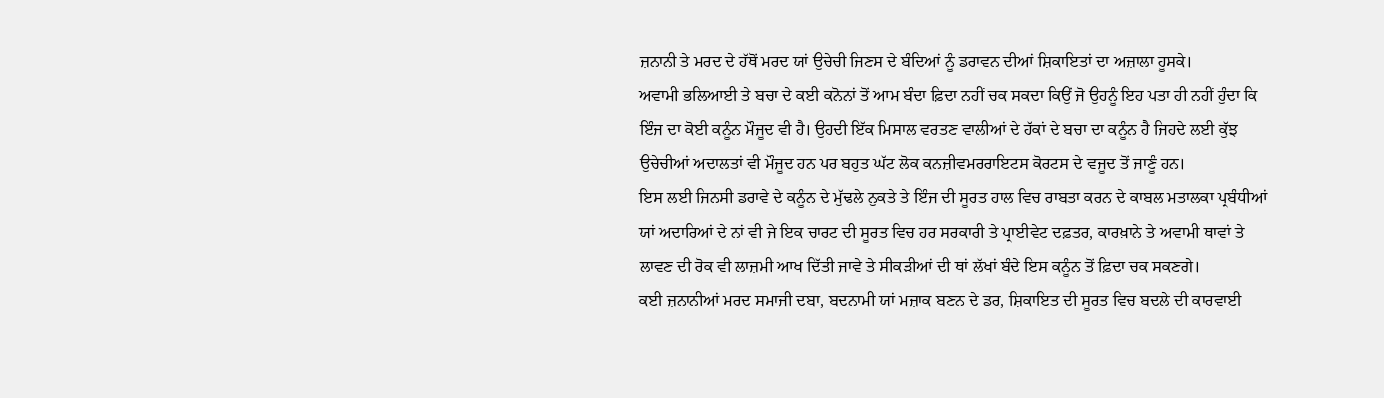ਜ਼ਨਾਨੀ ਤੇ ਮਰਦ ਦੇ ਹੱਥੋਂ ਮਰਦ ਯਾਂ ਉਚੇਚੀ ਜਿਣਸ ਦੇ ਬੰਦਿਆਂ ਨੂੰ ਡਰਾਵਨ ਦੀਆਂ ਸ਼ਿਕਾਇਤਾਂ ਦਾ ਅਜ਼ਾਲਾ ਹੂਸਕੇ।
ਅਵਾਮੀ ਭਲਿਆਈ ਤੇ ਬਚਾ ਦੇ ਕਈ ਕਨੋਨਾਂ ਤੋਂ ਆਮ ਬੰਦਾ ਫ਼ਿਦਾ ਨਹੀਂ ਚਕ ਸਕਦਾ ਕਿਉਂ ਜੋ ਉਹਨੂੰ ਇਹ ਪਤਾ ਹੀ ਨਹੀਂ ਹੁੰਦਾ ਕਿ ਇੰਜ ਦਾ ਕੋਈ ਕਨੂੰਨ ਮੌਜੂਦ ਵੀ ਹੈ। ਉਹਦੀ ਇੱਕ ਮਿਸਾਲ ਵਰਤਣ ਵਾਲੀਆਂ ਦੇ ਹੱਕਾਂ ਦੇ ਬਚਾ ਦਾ ਕਨੂੰਨ ਹੈ ਜਿਹਦੇ ਲਈ ਕੁੱਝ ਉਚੇਚੀਆਂ ਅਦਾਲਤਾਂ ਵੀ ਮੌਜੂਦ ਹਨ ਪਰ ਬਹੁਤ ਘੱਟ ਲੋਕ ਕਨਜ਼ੀਵਮਰਰਾਇਟਸ ਕੋਰਟਸ ਦੇ ਵਜੂਦ ਤੋਂ ਜਾਣੂੰ ਹਨ।
ਇਸ ਲਈ ਜਿਨਸੀ ਡਰਾਵੇ ਦੇ ਕਨੂੰਨ ਦੇ ਮੁੱਢਲੇ ਨੁਕਤੇ ਤੇ ਇੰਜ ਦੀ ਸੂਰਤ ਹਾਲ ਵਿਚ ਰਾਬਤਾ ਕਰਨ ਦੇ ਕਾਬਲ ਮਤਾਲਕਾ ਪ੍ਰਬੰਧੀਆਂ ਯਾਂ ਅਦਾਰਿਆਂ ਦੇ ਨਾਂ ਵੀ ਜੇ ਇਕ ਚਾਰਟ ਦੀ ਸੂਰਤ ਵਿਚ ਹਰ ਸਰਕਾਰੀ ਤੇ ਪ੍ਰਾਈਵੇਟ ਦਫ਼ਤਰ, ਕਾਰਖ਼ਾਨੇ ਤੇ ਅਵਾਮੀ ਥਾਵਾਂ ਤੇ ਲਾਵਣ ਦੀ ਰੋਕ ਵੀ ਲਾਜ਼ਮੀ ਆਖ ਦਿੱਤੀ ਜਾਵੇ ਤੇ ਸੀਕੜੀਆਂ ਦੀ ਥਾਂ ਲੱਖਾਂ ਬੰਦੇ ਇਸ ਕਨੂੰਨ ਤੋਂ ਫ਼ਿਦਾ ਚਕ ਸਕਣਗੇ।
ਕਈ ਜ਼ਨਾਨੀਆਂ ਮਰਦ ਸਮਾਜੀ ਦਬਾ, ਬਦਨਾਮੀ ਯਾਂ ਮਜ਼ਾਕ ਬਣਨ ਦੇ ਡਰ, ਸ਼ਿਕਾਇਤ ਦੀ ਸੂਰਤ ਵਿਚ ਬਦਲੇ ਦੀ ਕਾਰਵਾਈ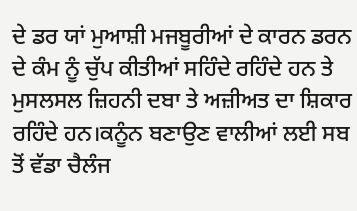ਦੇ ਡਰ ਯਾਂ ਮੁਆਸ਼ੀ ਮਜਬੂਰੀਆਂ ਦੇ ਕਾਰਨ ਡਰਨ ਦੇ ਕੰਮ ਨੂੰ ਚੁੱਪ ਕੀਤੀਆਂ ਸਹਿੰਦੇ ਰਹਿੰਦੇ ਹਨ ਤੇ ਮੁਸਲਸਲ ਜ਼ਿਹਨੀ ਦਬਾ ਤੇ ਅਜ਼ੀਅਤ ਦਾ ਸ਼ਿਕਾਰ ਰਹਿੰਦੇ ਹਨ।ਕਨੂੰਨ ਬਣਾਉਣ ਵਾਲੀਆਂ ਲਈ ਸਬ ਤੋਂ ਵੱਡਾ ਚੈਲੰਜ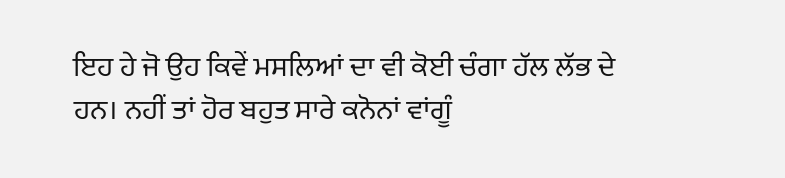ਇਹ ਹੇ ਜੋ ਉਹ ਕਿਵੇਂ ਮਸਲਿਆਂ ਦਾ ਵੀ ਕੋਈ ਚੰਗਾ ਹੱਲ ਲੱਭ ਦੇ ਹਨ। ਨਹੀਂ ਤਾਂ ਹੋਰ ਬਹੁਤ ਸਾਰੇ ਕਨੋਨਾਂ ਵਾਂਗੂੰ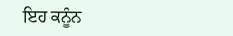ਇਹ ਕਨੂੰਨ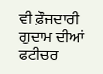ਵੀ ਫ਼ੌਜਦਾਰੀ ਗੁਦਾਮ ਦੀਆਂ ਫਟੀਚਰ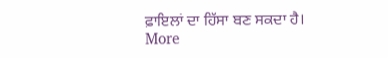ਫ਼ਾਇਲਾਂ ਦਾ ਹਿੱਸਾ ਬਣ ਸਕਦਾ ਹੈ।
More